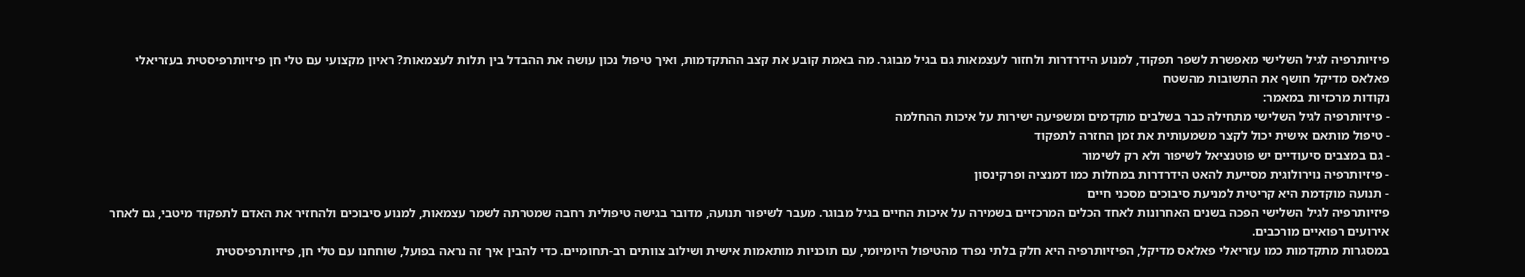פיזיותרפיה לגיל השלישי מאפשרת לשפר תפקוד, למנוע הידרדרות ולחזור לעצמאות גם בגיל מבוגר. מה באמת קובע את קצב ההתקדמות, ואיך טיפול נכון עושה את ההבדל בין תלות לעצמאות? ראיון מקצועי עם טלי חן פיזיותרפיסטית בעזריאלי פאלאס מדיקל חושף את התשובות מהשטח
נקודות מרכזיות במאמר:
- פיזיותרפיה לגיל השלישי מתחילה כבר בשלבים מוקדמים ומשפיעה ישירות על איכות ההחלמה
- טיפול מותאם אישית יכול לקצר משמעותית את זמן החזרה לתפקוד
- גם במצבים סיעודיים יש פוטנציאל לשיפור ולא רק לשימור
- פיזיותרפיה נוירולוגית מסייעת להאט הידרדרות במחלות כמו דמנציה ופרקינסון
- תנועה מוקדמת היא קריטית למניעת סיבוכים מסכני חיים
פיזיותרפיה לגיל השלישי הפכה בשנים האחרונות לאחד הכלים המרכזיים בשמירה על איכות החיים בגיל מבוגר. מעבר לשיפור תנועה, מדובר בגישה טיפולית רחבה שמטרתה לשמר עצמאות, למנוע סיבוכים ולהחזיר את האדם לתפקוד מיטבי, גם לאחר אירועים רפואיים מורכבים.
במסגרות מתקדמות כמו עזריאלי פאלאס מדיקל, הפיזיותרפיה היא חלק בלתי נפרד מהטיפול היומיומי, עם תוכניות מותאמות אישית ושילוב צוותים רב-תחומיים. כדי להבין איך זה נראה בפועל, שוחחנו עם טלי חן, פיזיותרפיסטית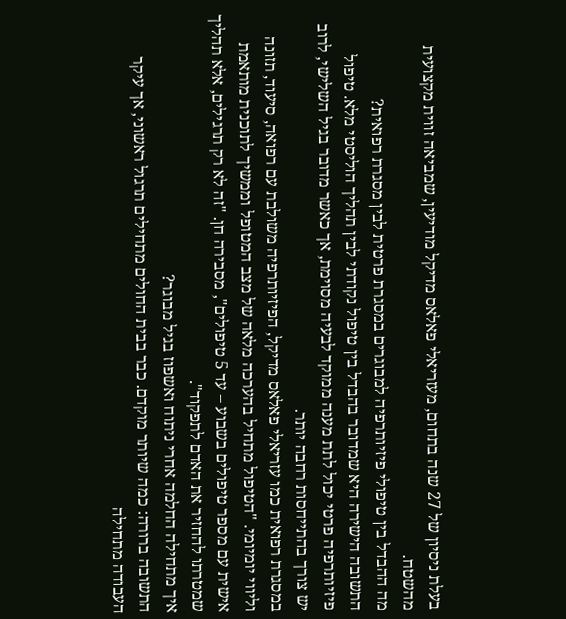בעלת ניסיון של 27 שנה בתחום, מעזריאלי פאלאס מדיקל מודיעין, שמביאה זווית מקצועית מהשטח.
מה ההבדל בין טיפולי פיזיותרפיה למבוגרים במסגרת פרטית לבין מסגרת רפואית?
התשובה הישירה היא שמדובר בהבדל בין טיפול נקודתי לבין תהליך הוליסטי מלא. טיפול פיזיותרפיה פרטי יכול לתת מענה ממוקד לבעיה מסוימת, אך כאשר מדובר בגיל השלישי, לרוב יש צורך בהתייחסות רחבה יותר.
במסגרת רפואית כמו עזריאלי פאלאס מדיקל, הפיזיותרפיה משולבת עם רפואה, סיעוד, תזונה וליווי יומיומי. "הטיפול מתחיל בהערכה מלאה של מצב המטופל וממשיך לתוכנית מותאמת אישית עם מספר טיפולים בשבוע – עד 5 טיפולים", מסבירה חן. "זה לא רק תרגילים, אלא תהליך שמטרתו להחזיר את האדם לתפקוד".
איך מתחילה החלמה אחרי ניתוח ואשפוז בגיל מבוגר?
התשובה ברורה: כמה שיותר מוקדם. כבר בבית החולים מתחילים תרגול ראשוני, אך עיקר העבודה מתחילה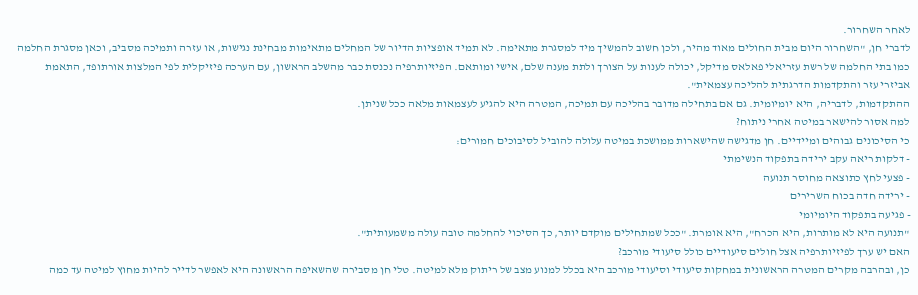לאחר השחרור.
לדברי חן, "השחרור היום מבית החולים מאוד מהיר, ולכן חשוב להמשיך מיד למסגרת מתאימה. לא תמיד אופציות הדיור של המחלים מתאימות מבחינת נגישות, או עזרה ותמיכה מסביב, וכאן מסגרת החלמה כמו בתי החלמה של רשת עזריאלי פאלאס מדיקל, יכולה לענות על הצורך ולתת מענה שלם, אישי ומותאם. הפיזיותרפיה נכנסת כבר מהשלב הראשון, עם הערכה פיזיקלית לפי המלצות אורתופד, התאמת אביזרי עזר והתקדמות הדרגתית להליכה עצמאית".
ההתקדמות, לדבריה, היא יומיומית. גם אם בתחילה מדובר בהליכה עם תמיכה, המטרה היא להגיע לעצמאות מלאה ככל שניתן.
למה אסור להישאר במיטה אחרי ניתוח?
כי הסיכונים גבוהים ומיידיים. חן מדגישה שהישארות ממושכת במיטה עלולה להוביל לסיבוכים חמורים:
- דלקות ריאה עקב ירידה בתפקוד הנשימתי
- פצעי לחץ כתוצאה מחוסר תנועה
- ירידה חדה בכוח השרירים
- פגיעה בתפקוד היומיומי
"תנועה היא לא מותרות, היא הכרח", היא אומרת. "ככל שמתחילים מוקדם יותר, כך הסיכוי להחלמה טובה עולה משמעותית".
האם יש ערך לפיזיותרפיה אצל חולים סיעודיים כולל סיעודי מורכב?
כן, ובהרבה מקרים המטרה הראשונית במחקות סיעודי וסיעודי מורכב היא בכלל למנוע מצב של ריתוק מלא למיטה. טלי חן מסבירה שהשאיפה הראשונה היא לאפשר לדייר להיות מחוץ למיטה עד כמה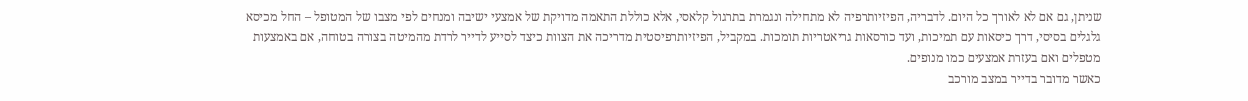שניתן, גם אם לא לאורך כל היום. לדבריה, הפיזיותרפיה לא מתחילה ונגמרת בתרגול קלאסי, אלא כוללת התאמה מדויקת של אמצעי ישיבה ומנחים לפי מצבו של המטופל – החל מכיסא גלגלים בסיסי, דרך כיסאות עם תמיכות, ועד כורסאות גריאטריות תומכות. במקביל, הפיזיותרפיסטית מדריכה את הצוות כיצד לסייע לדייר לרדת מהמיטה בצורה בטוחה, אם באמצעות מטפלים ואם בעזרת אמצעים כמו מנופים.
כאשר מדובר בדייר במצב מורכב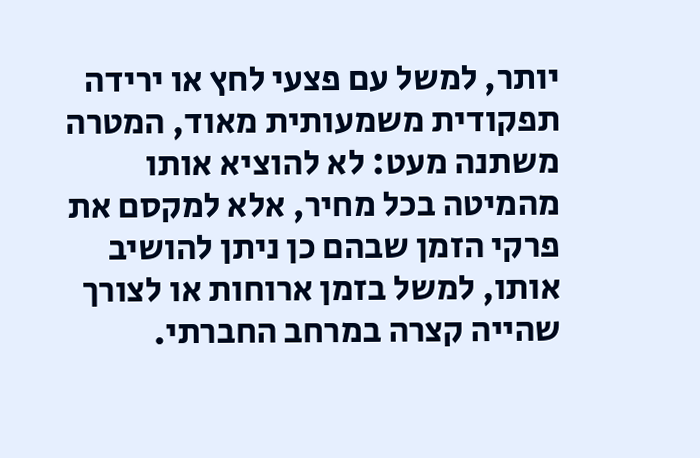יותר, למשל עם פצעי לחץ או ירידה תפקודית משמעותית מאוד, המטרה משתנה מעט: לא להוציא אותו מהמיטה בכל מחיר, אלא למקסם את פרקי הזמן שבהם כן ניתן להושיב אותו, למשל בזמן ארוחות או לצורך שהייה קצרה במרחב החברתי.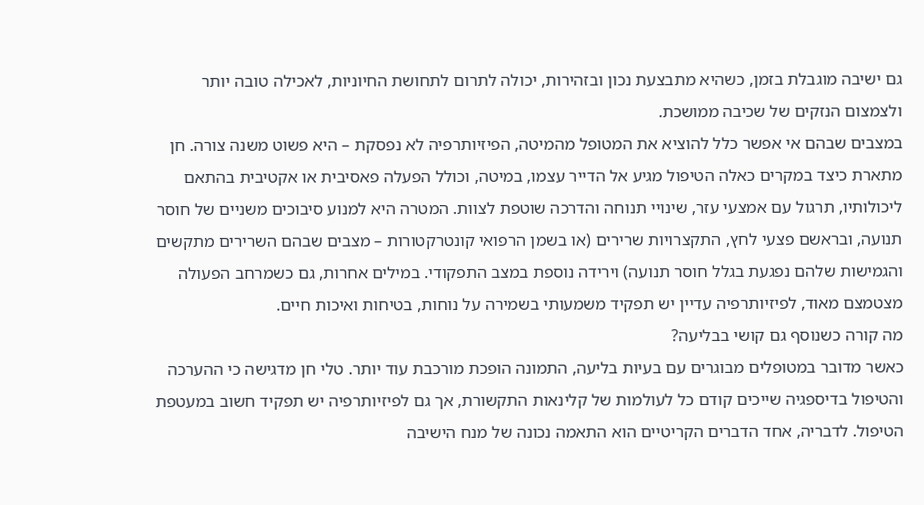גם ישיבה מוגבלת בזמן, כשהיא מתבצעת נכון ובזהירות, יכולה לתרום לתחושת החיוניות, לאכילה טובה יותר ולצמצום הנזקים של שכיבה ממושכת.
במצבים שבהם אי אפשר כלל להוציא את המטופל מהמיטה, הפיזיותרפיה לא נפסקת – היא פשוט משנה צורה. חן מתארת כיצד במקרים כאלה הטיפול מגיע אל הדייר עצמו, במיטה, וכולל הפעלה פאסיבית או אקטיבית בהתאם ליכולותיו, תרגול עם אמצעי עזר, שינויי תנוחה והדרכה שוטפת לצוות. המטרה היא למנוע סיבוכים משניים של חוסר תנועה, ובראשם פצעי לחץ, התקצרויות שרירים (או בשמן הרפואי קונטרקטורות – מצבים שבהם השרירים מתקשים והגמישות שלהם נפגעת בגלל חוסר תנועה) וירידה נוספת במצב התפקודי. במילים אחרות, גם כשמרחב הפעולה מצטמצם מאוד, לפיזיותרפיה עדיין יש תפקיד משמעותי בשמירה על נוחות, בטיחות ואיכות חיים.
מה קורה כשנוסף גם קושי בבליעה?
כאשר מדובר במטופלים מבוגרים עם בעיות בליעה, התמונה הופכת מורכבת עוד יותר. טלי חן מדגישה כי ההערכה והטיפול בדיספגיה שייכים קודם כל לעולמות של קלינאות התקשורת, אך גם לפיזיותרפיה יש תפקיד חשוב במעטפת הטיפול. לדבריה, אחד הדברים הקריטיים הוא התאמה נכונה של מנח הישיבה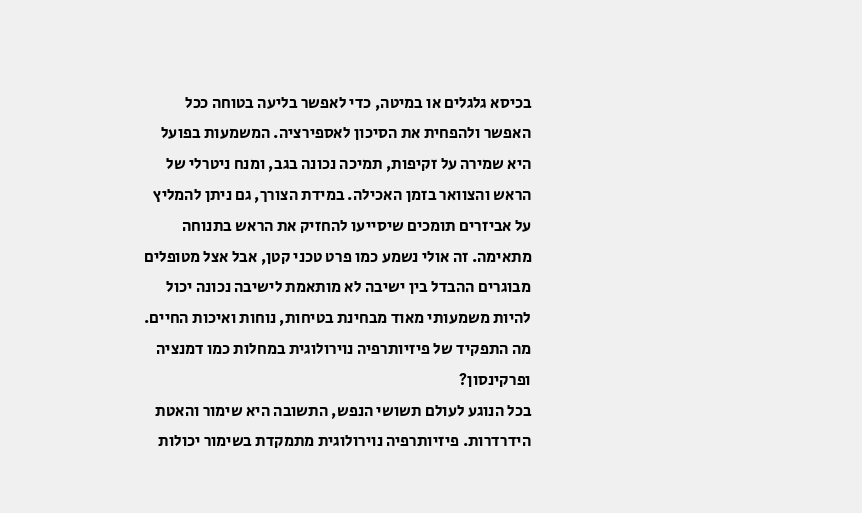בכיסא גלגלים או במיטה, כדי לאפשר בליעה בטוחה ככל האפשר ולהפחית את הסיכון לאספירציה. המשמעות בפועל היא שמירה על זקיפות, תמיכה נכונה בגב, ומנח ניטרלי של הראש והצוואר בזמן האכילה. במידת הצורך, גם ניתן להמליץ על אביזרים תומכים שיסייעו להחזיק את הראש בתנוחה מתאימה. זה אולי נשמע כמו פרט טכני קטן, אבל אצל מטופלים מבוגרים ההבדל בין ישיבה לא מותאמת לישיבה נכונה יכול להיות משמעותי מאוד מבחינת בטיחות, נוחות ואיכות החיים.
מה התפקיד של פיזיותרפיה נוירולוגית במחלות כמו דמנציה ופרקינסון?
בכל הנוגע לעולם תשושי הנפש, התשובה היא שימור והאטת הידרדרות. פיזיותרפיה נוירולוגית מתמקדת בשימור יכולות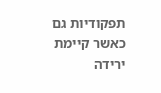תפקודיות גם כאשר קיימת ירידה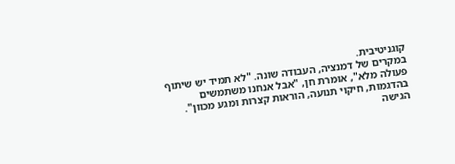קוגניטיבית.
במקרים של דמנציה, העבודה שונה. "לא תמיד יש שיתוף פעולה מלא", אומרת חן, "אבל אנחנו משתמשים בהדגמות, חיקוי תנועה, הוראות קצרות ומגע מכוון".
הגישה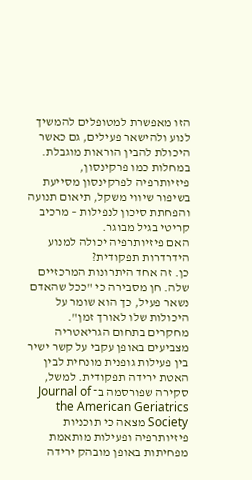הזו מאפשרת למטופלים להמשיך לנוע ולהישאר פעילים, גם כאשר היכולת להבין הוראות מוגבלת.
במחלות כמו פרקינסון, פיזיותרפיה לפרקינסון מסייעת בשיפור שיווי משקל, תיאום תנועה והפחתת סיכון לנפילות – מרכיב קריטי בגיל מבוגר.
האם פיזיותרפיה יכולה למנוע הידרדרות תפקודית?
כן. זה אחד היתרונות המרכזיים שלה. חן מסבירה כי "ככל שהאדם נשאר פעיל, כך הוא שומר על היכולות שלו לאורך זמן".
מחקרים בתחום הגריאטריה מצביעים באופן עקבי על קשר ישיר בין פעילות גופנית מונחית לבין האטת ירידה תפקודית. למשל, סקירה שפורסמה ב־ Journal of the American Geriatrics Society מצאה כי תוכניות פיזיותרפיה ופעילות מותאמת מפחיתות באופן מובהק ירידה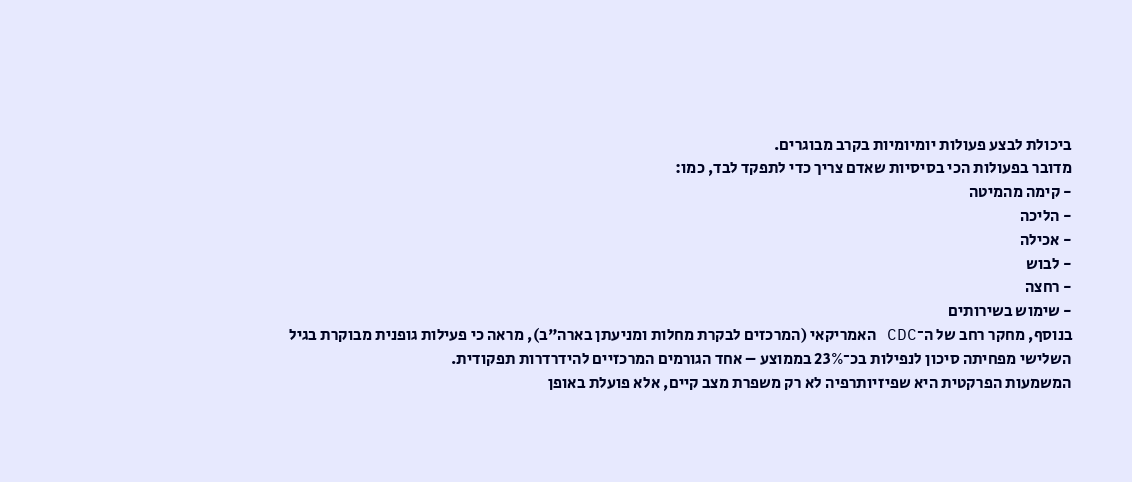ביכולת לבצע פעולות יומיומיות בקרב מבוגרים.
מדובר בפעולות הכי בסיסיות שאדם צריך כדי לתפקד לבד, כמו:
- קימה מהמיטה
- הליכה
- אכילה
- לבוש
- רחצה
- שימוש בשירותים
בנוסף, מחקר רחב של ה־CDC האמריקאי (המרכזים לבקרת מחלות ומניעתן בארה"ב), מראה כי פעילות גופנית מבוקרת בגיל השלישי מפחיתה סיכון לנפילות בכ־23% בממוצע – אחד הגורמים המרכזיים להידרדרות תפקודית.
המשמעות הפרקטית היא שפיזיותרפיה לא רק משפרת מצב קיים, אלא פועלת באופן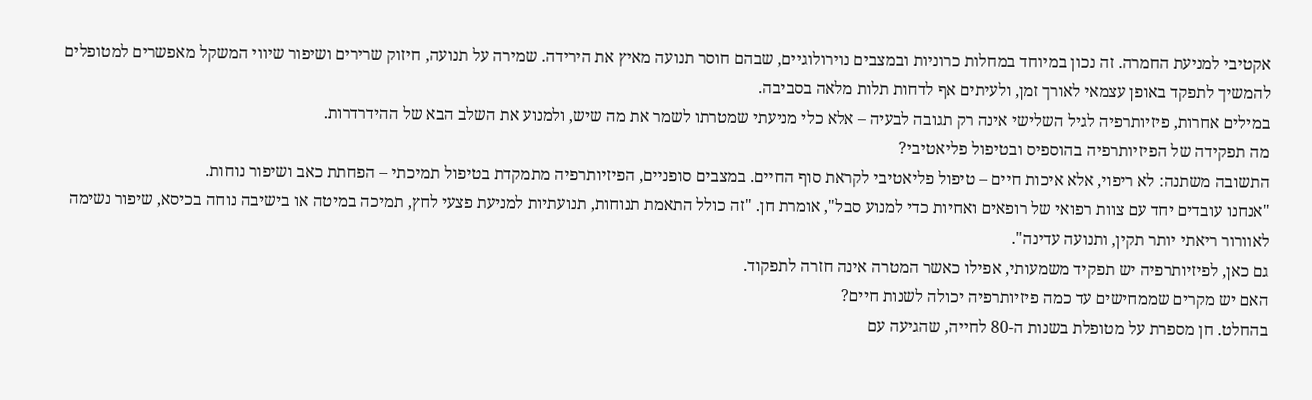אקטיבי למניעת החמרה. זה נכון במיוחד במחלות כרוניות ובמצבים נוירולוגיים, שבהם חוסר תנועה מאיץ את הירידה. שמירה על תנועה, חיזוק שרירים ושיפור שיווי המשקל מאפשרים למטופלים להמשיך לתפקד באופן עצמאי לאורך זמן, ולעיתים אף לדחות תלות מלאה בסביבה.
במילים אחרות, פיזיותרפיה לגיל השלישי אינה רק תגובה לבעיה – אלא כלי מניעתי שמטרתו לשמר את מה שיש, ולמנוע את השלב הבא של ההידרדרות.
מה תפקידה של הפיזיותרפיה בהוספיס ובטיפול פליאטיבי?
התשובה משתנה: לא ריפוי, אלא איכות חיים – טיפול פליאטיבי לקראת סוף החיים. במצבים סופניים, הפיזיותרפיה מתמקדת בטיפול תמיכתי – הפחתת כאב ושיפור נוחות.
"אנחנו עובדים יחד עם צוות רפואי של רופאים ואחיות כדי למנוע סבל", אומרת חן. "זה כולל התאמת תנוחות, תנועתיות למניעת פצעי לחץ, תמיכה במיטה או בישיבה נוחה בכיסא, שיפור נשימה לאוורור ריאתי יותר תקין, ותנועה עדינה".
גם כאן, לפיזיותרפיה יש תפקיד משמעותי, אפילו כאשר המטרה אינה חזרה לתפקוד.
האם יש מקרים שממחישים עד כמה פיזיותרפיה יכולה לשנות חיים?
בהחלט. חן מספרת על מטופלת בשנות ה-80 לחייה, שהגיעה עם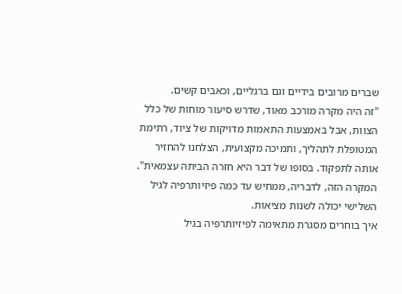שברים מרובים בידיים וגם ברגליים, וכאבים קשים.
"זה היה מקרה מורכב מאוד, שדרש סיעור מוחות של כלל הצוות, אבל באמצעות התאמות מדויקות של ציוד, רתימת המטופלת לתהליך, ותמיכה מקצועית, הצלחנו להחזיר אותה לתפקוד. בסופו של דבר היא חזרה הביתה עצמאית".
המקרה הזה, לדבריה, ממחיש עד כמה פיזיותרפיה לגיל השלישי יכולה לשנות מציאות.
איך בוחרים מסגרת מתאימה לפיזיותרפיה בגיל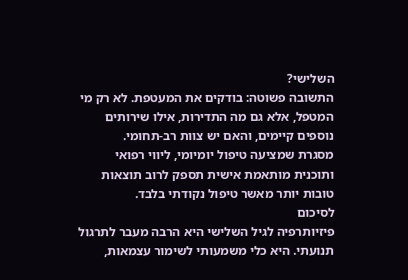השלישי?
התשובה פשוטה: בודקים את המעטפת. לא רק מי המטפל, אלא גם מה התדירות, אילו שירותים נוספים קיימים, והאם יש צוות רב-תחומי.
מסגרת שמציעה טיפול יומיומי, ליווי רפואי ותוכנית מותאמת אישית תספק לרוב תוצאות טובות יותר מאשר טיפול נקודתי בלבד.
לסיכום
פיזיותרפיה לגיל השלישי היא הרבה מעבר לתרגול תנועתי. היא כלי משמעותי לשימור עצמאות,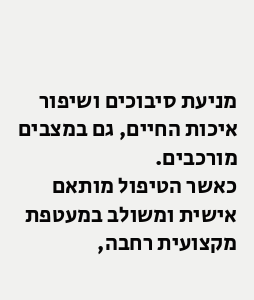מניעת סיבוכים ושיפור איכות החיים, גם במצבים מורכבים.
כאשר הטיפול מותאם אישית ומשולב במעטפת מקצועית רחבה,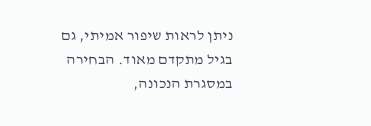ניתן לראות שיפור אמיתי, גם בגיל מתקדם מאוד. הבחירה במסגרת הנכונה,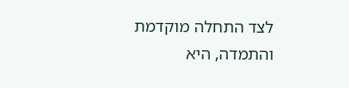לצד התחלה מוקדמת והתמדה, היא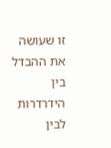זו שעושה את ההבדל בין הידרדרות לבין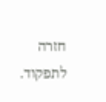חזרה לתפקוד.